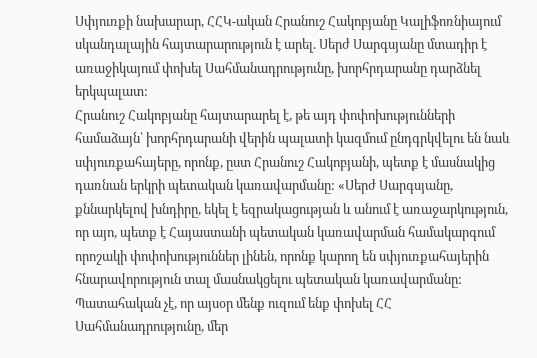Սփյուռքի նախարար, ՀՀԿ-ական Հրանուշ Հակոբյանը Կալիֆոռնիայում սկանդալային հայտարարություն է արել. Սերժ Սարգսյանը մտադիր է առաջիկայում փոխել Սահմանադրությունը, խորհրդարանը դարձնել երկպալատ:
Հրանուշ Հակոբյանը հայտարարել է, թե այդ փոփոխությունների համաձայն՝ խորհրդարանի վերին պալատի կազմում ընդգրկվելու են նաև սփյուռքահայերը, որոնք, ըստ Հրանուշ Հակոբյանի, պետք է մասնակից դառնան երկրի պետական կառավարմանը: «Սերժ Սարգսյանը, քննարկելով խնդիրը, եկել է եզրակացության և անում է առաջարկություն, որ այո, պետք է Հայաստանի պետական կառավարման համակարգում որոշակի փոփոխություններ լինեն, որոնք կարող են սփյուռքահայերին հնարավորություն տալ մասնակցելու պետական կառավարմանը: Պատահական չէ, որ այսօր մենք ուզում ենք փոխել ՀՀ Սահմանադրությունը, մեր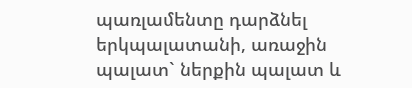պառլամենտը դարձնել երկպալատանի, առաջին պալատ` ներքին պալատ և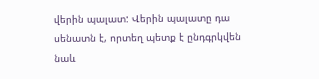վերին պալատ: Վերին պալատը դա սենատն է, որտեղ պետք է ընդգրկվեն նաև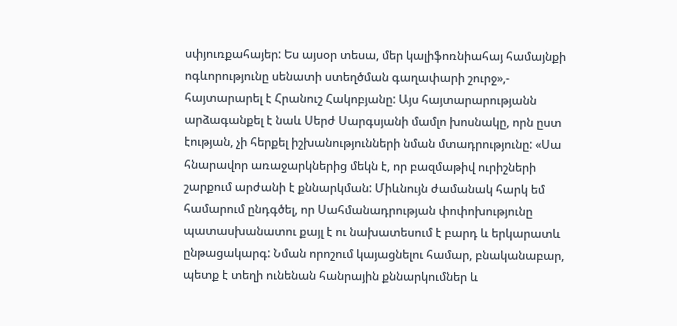սփյուռքահայեր: Ես այսօր տեսա, մեր կալիֆոռնիահայ համայնքի ոգևորությունը սենատի ստեղծման գաղափարի շուրջ»,- հայտարարել է Հրանուշ Հակոբյանը: Այս հայտարարությանն արձագանքել է նաև Սերժ Սարգսյանի մամլո խոսնակը, որն ըստ էության, չի հերքել իշխանությունների նման մտադրությունը: «Սա հնարավոր առաջարկներից մեկն է, որ բազմաթիվ ուրիշների շարքում արժանի է քննարկման: Միևնույն ժամանակ հարկ եմ համարում ընդգծել, որ Սահմանադրության փոփոխությունը պատասխանատու քայլ է ու նախատեսում է բարդ և երկարատև ընթացակարգ: Նման որոշում կայացնելու համար, բնականաբար, պետք է տեղի ունենան հանրային քննարկումներ և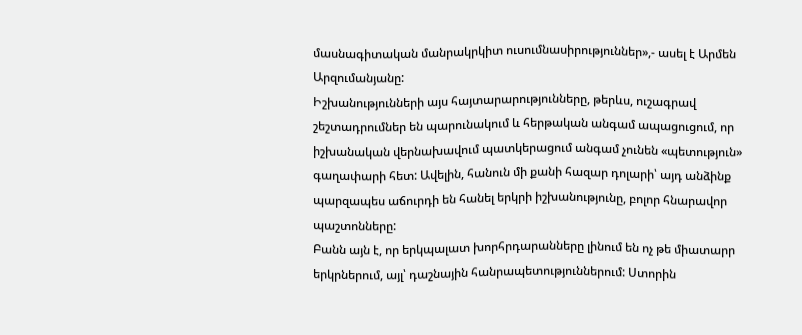մասնագիտական մանրակրկիտ ուսումնասիրություններ»,- ասել է Արմեն Արզումանյանը:
Իշխանությունների այս հայտարարությունները, թերևս, ուշագրավ շեշտադրումներ են պարունակում և հերթական անգամ ապացուցում, որ իշխանական վերնախավում պատկերացում անգամ չունեն «պետություն» գաղափարի հետ: Ավելին, հանուն մի քանի հազար դոլարի՝ այդ անձինք պարզապես աճուրդի են հանել երկրի իշխանությունը, բոլոր հնարավոր պաշտոնները:
Բանն այն է, որ երկպալատ խորհրդարանները լինում են ոչ թե միատարր երկրներում, այլ՝ դաշնային հանրապետություններում: Ստորին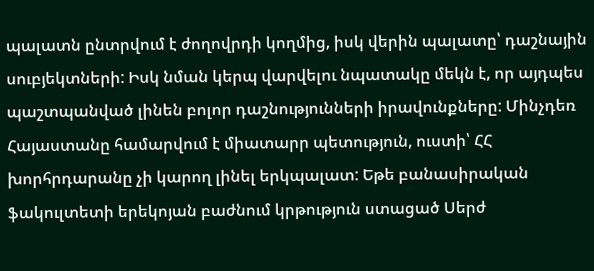պալատն ընտրվում է ժողովրդի կողմից, իսկ վերին պալատը՝ դաշնային սուբյեկտների: Իսկ նման կերպ վարվելու նպատակը մեկն է, որ այդպես պաշտպանված լինեն բոլոր դաշնությունների իրավունքները: Մինչդեռ Հայաստանը համարվում է միատարր պետություն, ուստի՝ ՀՀ խորհրդարանը չի կարող լինել երկպալատ: Եթե բանասիրական ֆակուլտետի երեկոյան բաժնում կրթություն ստացած Սերժ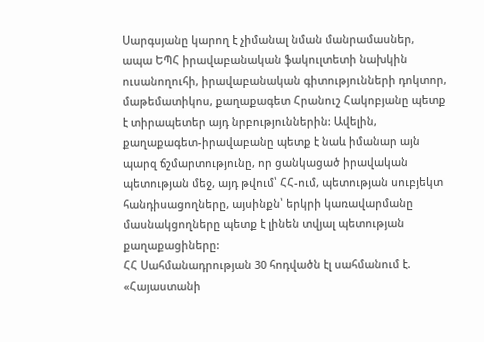Սարգսյանը կարող է չիմանալ նման մանրամասներ, ապա ԵՊՀ իրավաբանական ֆակուլտետի նախկին ուսանողուհի, իրավաբանական գիտությունների դոկտոր, մաթեմատիկոս, քաղաքագետ Հրանուշ Հակոբյանը պետք է տիրապետեր այդ նրբություններին: Ավելին, քաղաքագետ-իրավաբանը պետք է նաև իմանար այն պարզ ճշմարտությունը, որ ցանկացած իրավական պետության մեջ, այդ թվում՝ ՀՀ-ում, պետության սուբյեկտ հանդիսացողները, այսինքն՝ երկրի կառավարմանը մասնակցողները պետք է լինեն տվյալ պետության քաղաքացիները:
ՀՀ Սահմանադրության 30 հոդվածն էլ սահմանում է. «Հայաստանի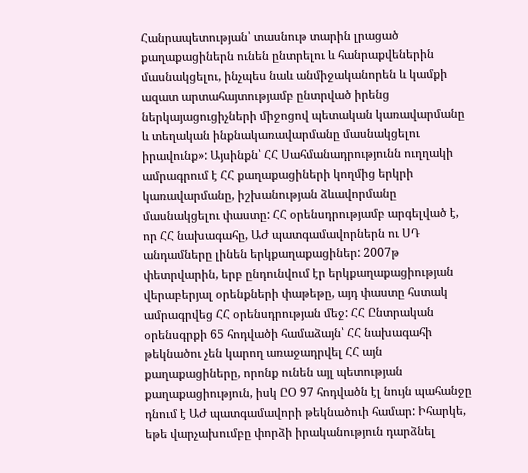Հանրապետության՝ տասնութ տարին լրացած քաղաքացիներն ունեն ընտրելու և հանրաքվեներին մասնակցելու, ինչպես նաև անմիջականորեն և կամքի ազատ արտահայտությամբ ընտրված իրենց ներկայացուցիչների միջոցով պետական կառավարմանը և տեղական ինքնակառավարմանը մասնակցելու իրավունք»: Այսինքն՝ ՀՀ Սահմանադրությունն ուղղակի ամրագրում է ՀՀ քաղաքացիների կողմից երկրի կառավարմանը, իշխանության ձևավորմանը մասնակցելու փաստը: ՀՀ օրենսդրությամբ արգելված է, որ ՀՀ նախագահը, ԱԺ պատգամավորներն ու ՍԴ անդամները լինեն երկքաղաքացիներ: 2007թ փետրվարին, երբ ընդունվում էր երկքաղաքացիության վերաբերյալ օրենքների փաթեթը, այդ փաստը հստակ ամրագրվեց ՀՀ օրենսդրության մեջ: ՀՀ Ընտրական օրենսգրքի 65 հոդվածի համաձայն՝ ՀՀ նախագահի թեկնածու չեն կարող առաջադրվել ՀՀ այն քաղաքացիները, որոնք ունեն այլ պետության քաղաքացիություն, իսկ ԸՕ 97 հոդվածն էլ նույն պահանջը դնում է ԱԺ պատգամավորի թեկնածուի համար: Իհարկե, եթե վարչախումբը փորձի իրականություն դարձնել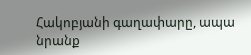Հակոբյանի գաղափարը, ապա նրանք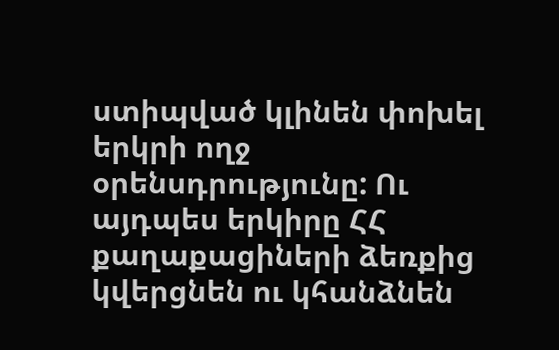ստիպված կլինեն փոխել երկրի ողջ օրենսդրությունը: Ու այդպես երկիրը ՀՀ քաղաքացիների ձեռքից կվերցնեն ու կհանձնեն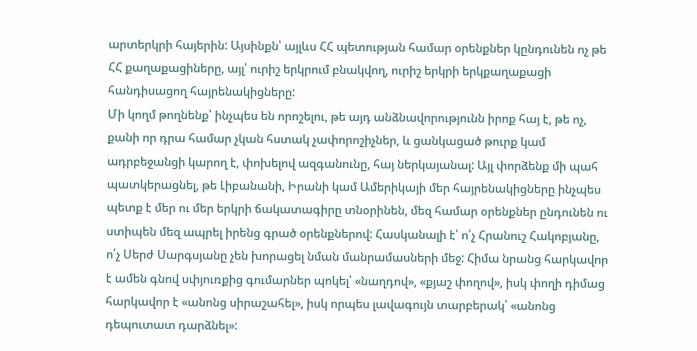արտերկրի հայերին: Այսինքն՝ այլևս ՀՀ պետության համար օրենքներ կընդունեն ոչ թե ՀՀ քաղաքացիները, այլ՝ ուրիշ երկրում բնակվող, ուրիշ երկրի երկքաղաքացի հանդիսացող հայրենակիցները:
Մի կողմ թողնենք՝ ինչպես են որոշելու, թե այդ անձնավորությունն իրոք հայ է, թե ոչ, քանի որ դրա համար չկան հստակ չափորոշիչներ, և ցանկացած թուրք կամ ադրբեջանցի կարող է, փոխելով ազգանունը, հայ ներկայանալ: Այլ փորձենք մի պահ պատկերացնել, թե Լիբանանի, Իրանի կամ Ամերիկայի մեր հայրենակիցները ինչպես պետք է մեր ու մեր երկրի ճակատագիրը տնօրինեն, մեզ համար օրենքներ ընդունեն ու ստիպեն մեզ ապրել իրենց գրած օրենքներով: Հասկանալի է՝ ո՛չ Հրանուշ Հակոբյանը, ո՛չ Սերժ Սարգսյանը չեն խորացել նման մանրամասների մեջ: Հիմա նրանց հարկավոր է ամեն գնով սփյուռքից գումարներ պոկել՝ «նաղդով», «քյաշ փողով», իսկ փողի դիմաց հարկավոր է «անոնց սիրաշահել», իսկ որպես լավագույն տարբերակ՝ «անոնց դեպուտատ դարձնել»: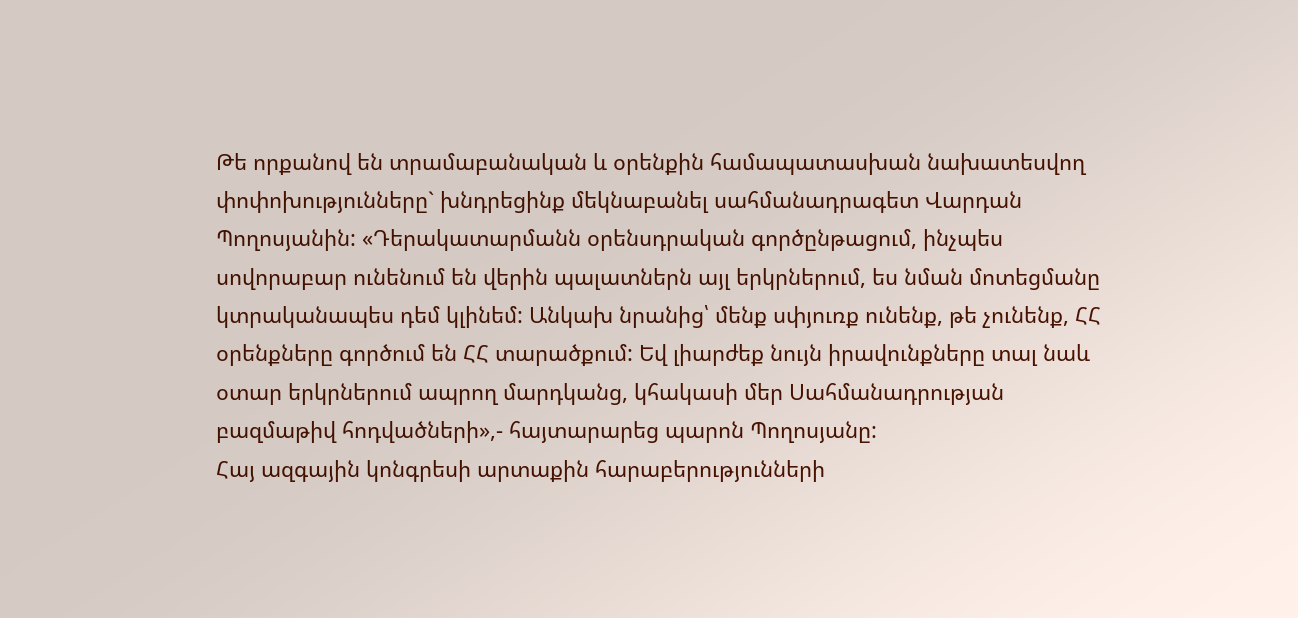Թե որքանով են տրամաբանական և օրենքին համապատասխան նախատեսվող փոփոխությունները` խնդրեցինք մեկնաբանել սահմանադրագետ Վարդան Պողոսյանին: «Դերակատարմանն օրենսդրական գործընթացում, ինչպես սովորաբար ունենում են վերին պալատներն այլ երկրներում, ես նման մոտեցմանը կտրականապես դեմ կլինեմ: Անկախ նրանից՝ մենք սփյուռք ունենք, թե չունենք, ՀՀ օրենքները գործում են ՀՀ տարածքում: Եվ լիարժեք նույն իրավունքները տալ նաև օտար երկրներում ապրող մարդկանց, կհակասի մեր Սահմանադրության բազմաթիվ հոդվածների»,- հայտարարեց պարոն Պողոսյանը:
Հայ ազգային կոնգրեսի արտաքին հարաբերությունների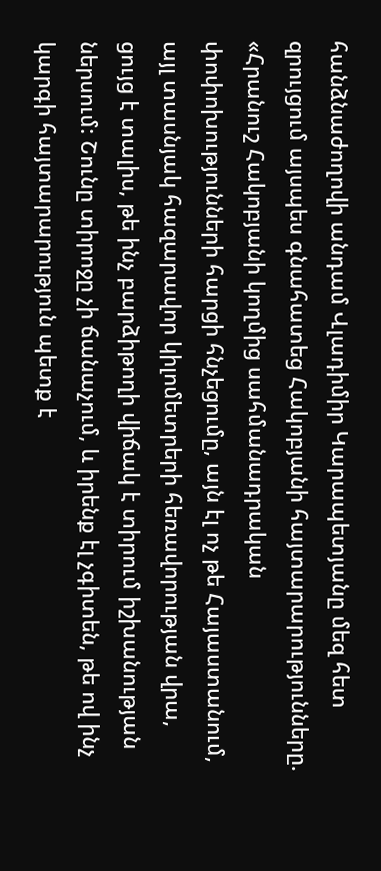հանձնաժողովի անդամ Վլադիմիր Կարապետյանը մեզ հետ զրույցում այսպես գնահատեց Հակոբյանի հայտարարությունները. «Հրանուշ Հակոբյանի կողմից սահմանադրական փոփոխությունների հարցի հնչեցումը, այն էլ ոչ թե Հայաստանում, այլ տասնյակ հազարավոր կիլոմետրերի հեռավորության վրա, ցույց է տալիս, թե ինչ բարձիթողի վիճակ է տիրում իշխանության ներսում: Շունը տիրոջը չի ճանաչում, և իրենք էլ չգիտեն, թե ով ինչ կարգի հայտարարություն պետք է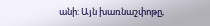անի: Այն խառնաշփոթը,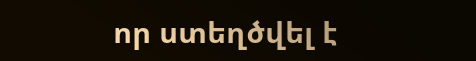որ ստեղծվել է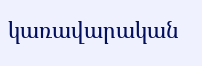կառավարական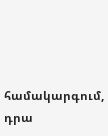համակարգում, դրա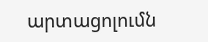արտացոլումն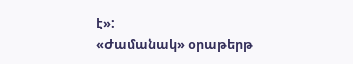է»:
«Ժամանակ» օրաթերթ